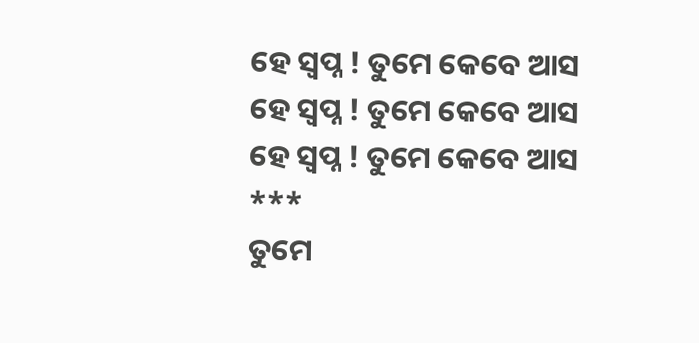ହେ ସ୍ୱପ୍ନ ! ତୁମେ କେବେ ଆସ
ହେ ସ୍ୱପ୍ନ ! ତୁମେ କେବେ ଆସ
ହେ ସ୍ୱପ୍ନ ! ତୁମେ କେବେ ଆସ
***
ତୁମେ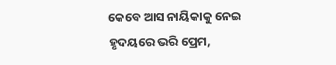କେବେ ଆସ ନାୟିକାକୁ ନେଇ
ହୃଦୟରେ ଭରି ପ୍ରେମ,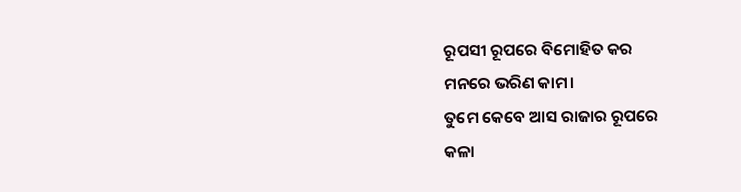ରୂପସୀ ରୂପରେ ବିମୋହିତ କର
ମନରେ ଭରିଣ କାମ।
ତୁମେ କେବେ ଆସ ରାଜାର ରୂପରେ
କଳା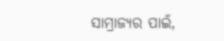ସାମ୍ରାଜ୍ଯର ପାଇଁ,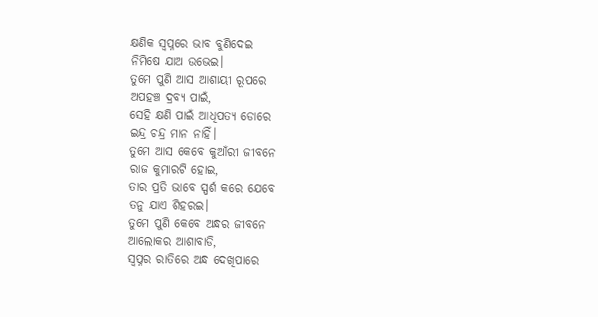କ୍ଷଣିକ ସ୍ୱପ୍ନରେ ଭାବ ବୁଣିଦେଇ
ନିମିଷେ ଯାଅ ଉଭେଇ।
ତୁମେ ପୁଣି ଆସ ଆଶାୟୀ ରୂପରେ
ଅପହଞ୍ଚ ଦ୍ରବ୍ଯ ପାଇଁ,
ସେହି କ୍ଷଣି ପାଇଁ ଆଧିପତ୍ଯ ଡୋରେ
ଇନ୍ଦ୍ର ଚନ୍ଦ୍ର ମାନ ନାହିଁ।
ତୁମେ ଆସ କେବେ କୁଆଁରୀ ଜୀବନେ
ରାଜ କୁମାରଟି ହୋଇ,
ତାର ପ୍ରତି ଭାବେ ସ୍ପର୍ଶ କରେ ଯେବେ
ତନୁ ଯାଏ ଶିହରଇ।
ତୁମେ ପୁଣି କେବେ ଅନ୍ଧର ଜୀବନେ
ଆଲୋକର ଆଶାବାଡି,
ସ୍ୱପ୍ନର ରାତିରେ ଅନ୍ଧ ଦେଖିପାରେ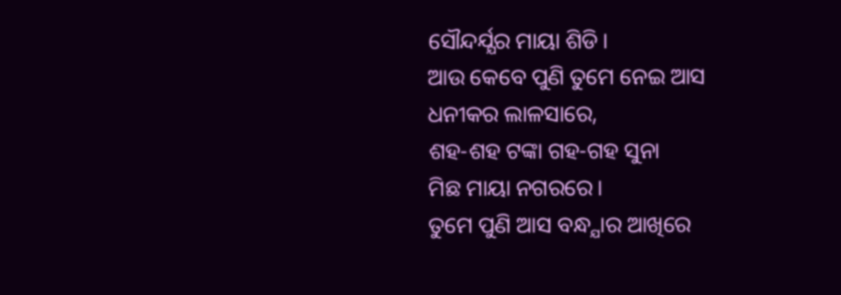ସୌନ୍ଦର୍ଯ୍ଯର ମାୟା ଶିଡି।
ଆଉ କେବେ ପୁଣି ତୁମେ ନେଇ ଆସ
ଧନୀକର ଲାଳସାରେ,
ଶହ-ଶହ ଟଙ୍କା ଗହ-ଗହ ସୁନା
ମିଛ ମାୟା ନଗରରେ।
ତୁମେ ପୁଣି ଆସ ବନ୍ଧ୍ଯାର ଆଖିରେ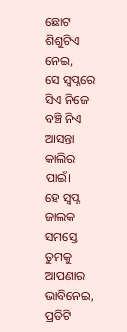ଛୋଟ ଶିଶୁଟିଏ ନେଇ,
ସେ ସ୍ୱପ୍ନରେ ସିଏ ନିଜେ ବଞ୍ଚି ନିଏ
ଆସନ୍ତା କାଲିର ପାଇଁ।
ହେ ସ୍ୱପ୍ନ ଜାଲକ ସମସ୍ତେ ତୁମକୁ
ଆପଣାର ଭାବିନେଇ,
ପ୍ରତିଟି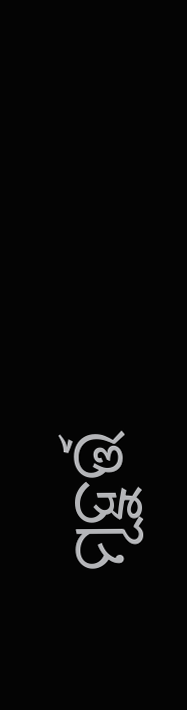ମୂହୁର୍ତ୍ତ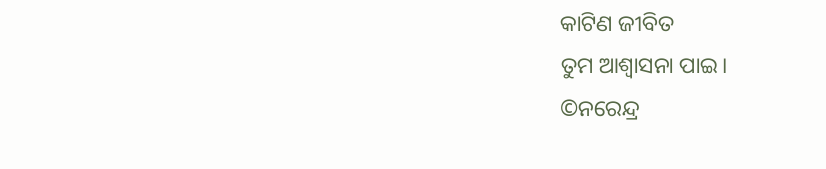କାଟିଣ ଜୀବିତ
ତୁମ ଆଶ୍ୱାସନା ପାଇ।
©ନରେନ୍ଦ୍ର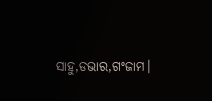ସାହୁ,ଡଭାର,ଗଂଜାମ।